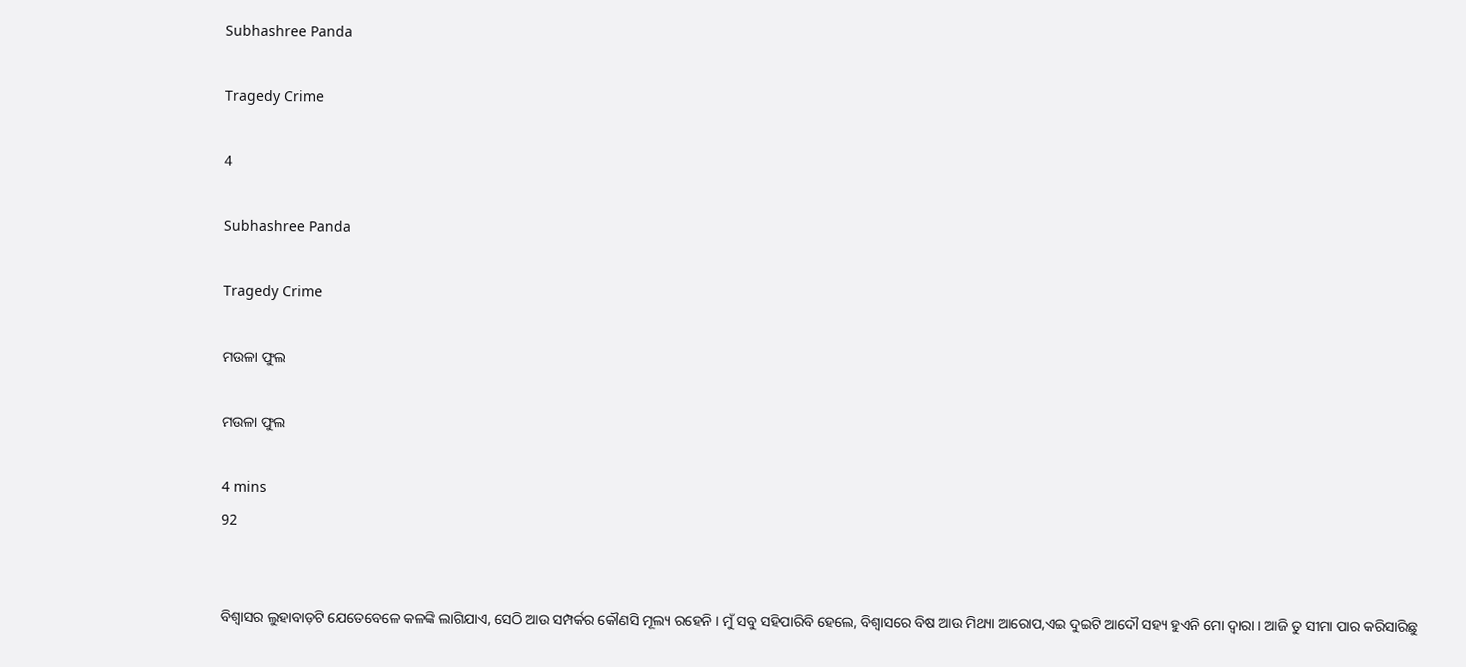Subhashree Panda

Tragedy Crime

4

Subhashree Panda

Tragedy Crime

ମଉଳା ଫୁଲ

ମଉଳା ଫୁଲ

4 mins
92


ବିଶ୍ୱାସର ଲୁହାବାଡ଼ଟି ଯେତେବେଳେ କଳଙ୍କି ଲାଗିଯାଏ, ସେଠି ଆଉ ସମ୍ପର୍କର କୌଣସି ମୂଲ୍ୟ ରହେନି । ମୁଁ ସବୁ ସହିପାରିବି ହେଲେ, ବିଶ୍ୱାସରେ ବିଷ ଆଉ ମିଥ୍ୟା ଆରୋପ,ଏଇ ଦୁଇଟି ଆଦୌ ସହ୍ୟ ହୁଏନି ମୋ ଦ୍ୱାରା । ଆଜି ତୁ ସୀମା ପାର କରିସାରିଛୁ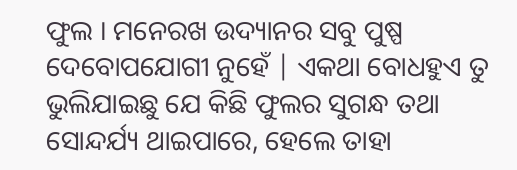ଫୁଲ । ମନେରଖ ଉଦ୍ୟାନର ସବୁ ପୁଷ୍ପ ଦେବୋପଯୋଗୀ ନୁହେଁ | ଏକଥା ବୋଧହୁଏ ତୁ ଭୁଲିଯାଇଛୁ ଯେ କିଛି ଫୁଲର ସୁଗନ୍ଧ ତଥା ସୋନ୍ଦର୍ଯ୍ୟ ଥାଇପାରେ, ହେଲେ ତାହା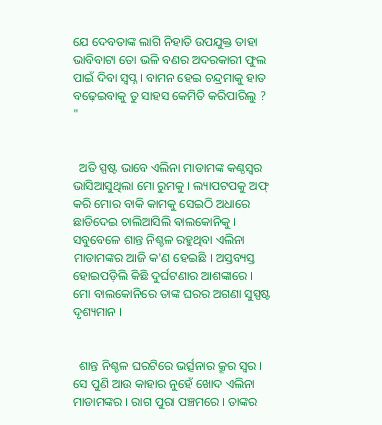ଯେ ଦେବତାଙ୍କ ଲାଗି ନିହାତି ଉପଯୁକ୍ତ ତାହା ଭାବିବାଟା ତୋ ଭଳି ବଣର ଅଦରକାରୀ ଫୁଲ ପାଇଁ ଦିବା ସ୍ୱପ୍ନ । ବାମନ ହେଇ ଚନ୍ଦ୍ରମାକୁ ହାତ ବଢ଼େଇବାକୁ ତୁ ସାହସ କେମିତି କରିପାରିଲୁ ? "


  ଅତି ସ୍ପଷ୍ଟ ଭାବେ ଏଲିନା ମାଡାମଙ୍କ କଣ୍ଠସ୍ୱର ଭାସିଆସୁଥିଲା ମୋ ରୁମକୁ । ଲ୍ୟାପଟପକୁ ଅଫ୍ କରି ମୋର ବାକି କାମକୁ ସେଇଠି ଅଧାରେ ଛାଡିଦେଇ ଚାଲିଆସିଲି ଵାଲକୋନିକୁ । ସବୁବେଳେ ଶାନ୍ତ ନିଶ୍ଚଳ ରହୁଥିବା ଏଲିନା ମାଡାମଙ୍କର ଆଜି କ'ଣ ହେଇଛି । ଅସ୍ତବ୍ୟସ୍ତ ହୋଇପଡ଼ିଲି କିଛି ଦୁର୍ଘଟଣାର ଆଶଙ୍କାରେ । ମୋ ବାଲକୋନିରେ ତାଙ୍କ ଘରର ଅଗଣା ସୁସ୍ପଷ୍ଟ ଦୃଶ୍ୟମାନ ।


  ଶାନ୍ତ ନିଶ୍ଚଳ ଘରଟିରେ ଭର୍ତ୍ସନାର କ୍ରୂର ସ୍ୱର । ସେ ପୁଣି ଆଉ କାହାର ନୁହେଁ ଖୋଦ ଏଲିନା ମାଡାମଙ୍କର । ରାଗ ପୁରା ପଞ୍ଚମରେ । ତାଙ୍କର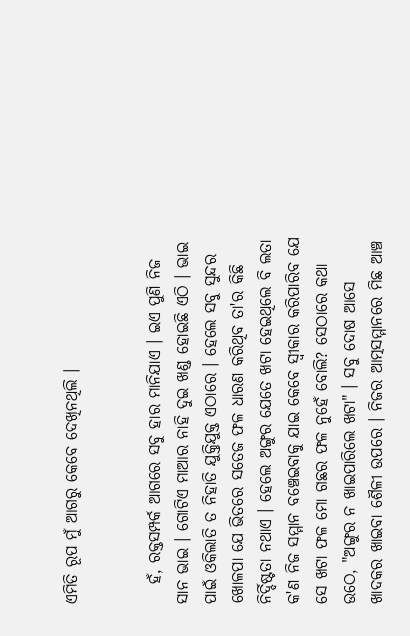ଏମିତି ରୂପ ମୁଁ ଆଗରୁ କେବେ ଦେଖିନଥିଲି ।


   ହଁ, ରକ୍ତସମ୍ପର୍କ ଆଗରେ ସବୁ ହାର ମାନିଯାଏ । ଇଏ ପୁଣି ନିଜ ସାନ ଭାଇ । ଗୋଟିଏ ମାଆର ନାହି ଦୁଇ ଖଣ୍ଡ ହୋଇଛି ଏଠି । ଭାଇ ପାଇଁ ଓକିଲାତି ତ ନିହାତି ଯୁକ୍ତିଯୁକ୍ତ ଏଠାରେ । ହେଲେ ସବୁ ସୁନ୍ଦର ଖୋଳପା ଯେ ଭିତରେ ସତେଜ ଫଳ ଧାରଣ କରିଥିବ ତା'ର କିଛି ନିର୍ଦ୍ଦିଷ୍ଟତା ନଥାଏ । ହେଲେ ଅଙ୍ଗୁର ଯେତେ ଖଟା ହେଇଥିଲେ ବି ଲତା କ'ଣ ନିଜ ସମ୍ମାନ ବଞ୍ଚେଇବାକୁ ଯାଇ କେବେ ସ୍ୱୀକାର କରିପାରିବ ଯେ ସେ ଖଟା ଫଳ ମୋ ଗଛର ଫଳ ନୁହେଁ ବୋଲି? ସେଠାରେ କଥା ଉଠେ, "ଅଙ୍ଗୁର ନ ଖାଇପାରିଲେ ଖଟା" । ସବୁ ଦୋଷ ଆସେ ଖାଦକର ଖାଇବା ଶୈଳୀ ଉପରେ । ନିଜର ଆତ୍ମସମ୍ମାନରେ ମିଛ ଆଞ୍ଚ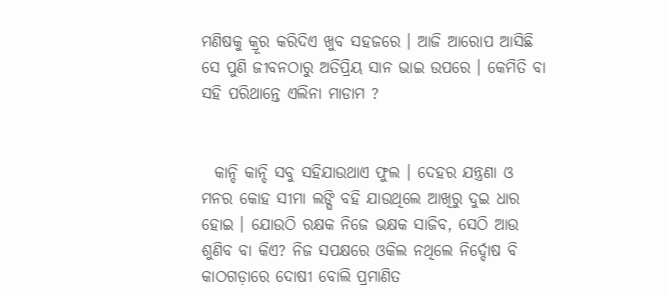ମଣିଷକୁ କ୍ରୂର କରିଦିଏ ଖୁବ ସହଜରେ । ଆଜି ଆରୋପ ଆସିଛି ସେ ପୁଣି ଜୀବନଠାରୁ ଅତିପ୍ରିୟ ସାନ ଭାଇ ଉପରେ । କେମିତି ବା ସହି ପରିଥାନ୍ତେ ଏଲିନା ମାଡାମ ?


  କାନ୍ଦି କାନ୍ଦି ସବୁ ସହିଯାଉଥାଏ ଫୁଲ । ଦେହର ଯନ୍ତ୍ରଣା ଓ ମନର କୋହ ସୀମା ଲଙ୍ଘି ବହି ଯାଉଥିଲେ ଆଖିରୁ ଦୁଇ ଧାର ହୋଇ । ଯୋଉଠି ରକ୍ଷକ ନିଜେ ଭକ୍ଷକ ସାଜିବ, ସେଠି ଆଉ ଶୁଣିବ ବା କିଏ? ନିଜ ସପକ୍ଷରେ ଓକିଲ ନଥିଲେ ନିର୍ଦ୍ଦୋଷ ବି କାଠଗଡ଼ାରେ ଦୋଷୀ ବୋଲି ପ୍ରମାଣିତ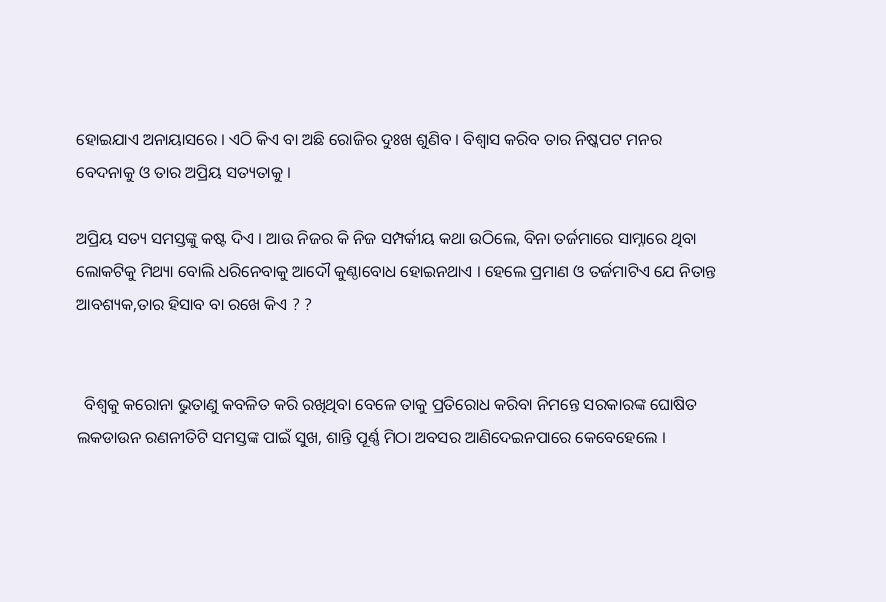ହୋଇଯାଏ ଅନାୟାସରେ । ଏଠି କିଏ ବା ଅଛି ରୋଜିର ଦୁଃଖ ଶୁଣିବ । ବିଶ୍ୱାସ କରିବ ତାର ନିଷ୍କପଟ ମନର ବେଦନାକୁ ଓ ତାର ଅପ୍ରିୟ ସତ୍ୟତାକୁ ।

ଅପ୍ରିୟ ସତ୍ୟ ସମସ୍ତଙ୍କୁ କଷ୍ଟ ଦିଏ । ଆଉ ନିଜର କି ନିଜ ସମ୍ପର୍କୀୟ କଥା ଉଠିଲେ, ବିନା ତର୍ଜମାରେ ସାମ୍ନାରେ ଥିବା ଲୋକଟିକୁ ମିଥ୍ୟା ବୋଲି ଧରିନେବାକୁ ଆଦୌ କୁଣ୍ଠାବୋଧ ହୋଇନଥାଏ । ହେଲେ ପ୍ରମାଣ ଓ ତର୍ଜମାଟିଏ ଯେ ନିତାନ୍ତ ଆବଶ୍ୟକ,ତାର ହିସାବ ବା ରଖେ କିଏ ? ?


  ବିଶ୍ୱକୁ କରୋନା ଭୁତାଣୁ କବଳିତ କରି ରଖିଥିବା ବେଳେ ତାକୁ ପ୍ରତିରୋଧ କରିବା ନିମନ୍ତେ ସରକାରଙ୍କ ଘୋଷିତ ଲକଡାଉନ ରଣନୀତିଟି ସମସ୍ତଙ୍କ ପାଇଁ ସୁଖ, ଶାନ୍ତି ପୂର୍ଣ୍ଣ ମିଠା ଅବସର ଆଣିଦେଇନପାରେ କେବେହେଲେ ।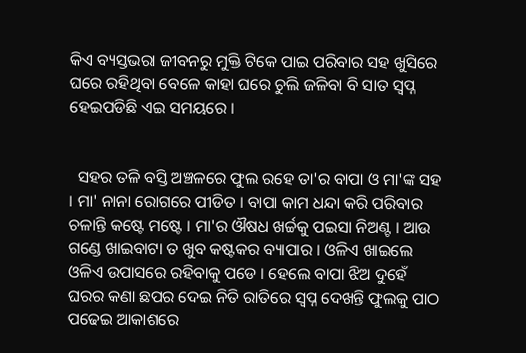କିଏ ବ୍ୟସ୍ତଭରା ଜୀବନରୁ ମୁକ୍ତି ଟିକେ ପାଇ ପରିବାର ସହ ଖୁସିରେ ଘରେ ରହିଥିବା ବେଳେ କାହା ଘରେ ଚୁଲି ଜଳିବା ବି ସାତ ସ୍ୱପ୍ନ ହେଇପଡିଛି ଏଇ ସମୟରେ ।


  ସହର ତଳି ବସ୍ତି ଅଞ୍ଚଳରେ ଫୁଲ ରହେ ତା'ର ବାପା ଓ ମା'ଙ୍କ ସହ । ମା' ନାନା ରୋଗରେ ପୀଡିତ । ବାପା କାମ ଧନ୍ଦା କରି ପରିବାର ଚଳାନ୍ତି କଷ୍ଟେ ମଷ୍ଟେ । ମା'ର ଔଷଧ ଖର୍ଚ୍ଚକୁ ପଇସା ନିଅଣ୍ଟ । ଆଉ ଗଣ୍ଡେ ଖାଇବାଟା ତ ଖୁବ କଷ୍ଟକର ବ୍ୟାପାର । ଓଳିଏ ଖାଇଲେ ଓଳିଏ ଉପାସରେ ରହିବାକୁ ପଡେ । ହେଲେ ବାପା ଝିଅ ଦୁହେଁ ଘରର କଣା ଛପର ଦେଇ ନିତି ରାତିରେ ସ୍ୱପ୍ନ ଦେଖନ୍ତି ଫୁଲକୁ ପାଠ ପଢେଇ ଆକାଶରେ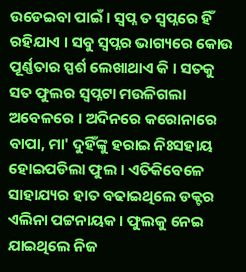ଉଡେଇବା ପାଇଁ । ସ୍ୱପ୍ନ ତ ସ୍ୱପ୍ନରେ ହିଁ ରହିଯାଏ । ସବୁ ସ୍ୱପ୍ନର ଭାଗ୍ୟରେ କୋଉ ପୂର୍ଣ୍ଣତାର ସ୍ପର୍ଶ ଲେଖାଥାଏ କି । ସତକୁ ସତ ଫୁଲର ସ୍ୱପ୍ନଟା ମଉଳିଗଲା ଅବେଳରେ । ଅଦିନରେ କରୋନାରେ ବାପା, ମା' ଦୁହିଁଙ୍କୁ ହରାଇ ନିଃସହାୟ ହୋଇପଡିଲା ଫୁଲ । ଏତିକିବେଳେ ସାହାଯ୍ୟର ହାତ ବଢାଇଥିଲେ ଡକ୍ଟର ଏଲିନା ପଟ୍ଟନାୟକ । ଫୁଲକୁ ନେଇ ଯାଇଥିଲେ ନିଜ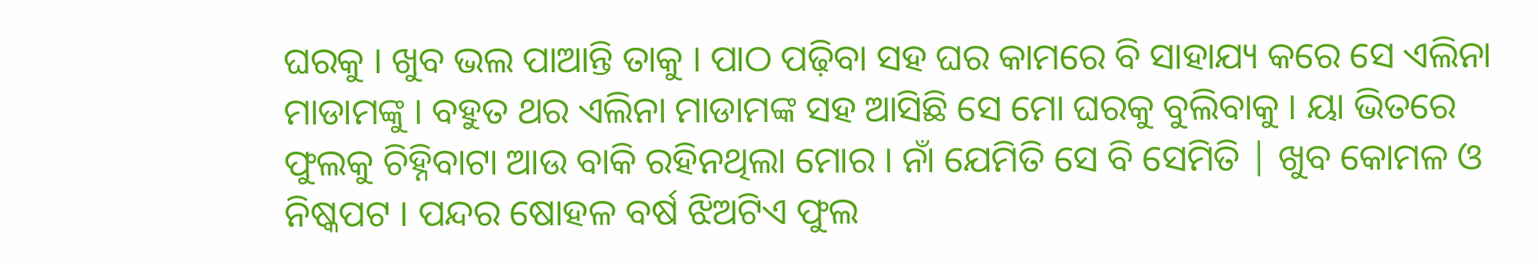ଘରକୁ । ଖୁବ ଭଲ ପାଆନ୍ତି ତାକୁ । ପାଠ ପଢ଼ିବା ସହ ଘର କାମରେ ବି ସାହାଯ୍ୟ କରେ ସେ ଏଲିନା ମାଡାମଙ୍କୁ । ବହୁତ ଥର ଏଲିନା ମାଡାମଙ୍କ ସହ ଆସିଛି ସେ ମୋ ଘରକୁ ବୁଲିବାକୁ । ୟା ଭିତରେ ଫୁଲକୁ ଚିହ୍ନିବାଟା ଆଉ ବାକି ରହିନଥିଲା ମୋର । ନାଁ ଯେମିତି ସେ ବି ସେମିତି | ଖୁବ କୋମଳ ଓ ନିଷ୍କପଟ । ପନ୍ଦର ଷୋହଳ ବର୍ଷ ଝିଅଟିଏ ଫୁଲ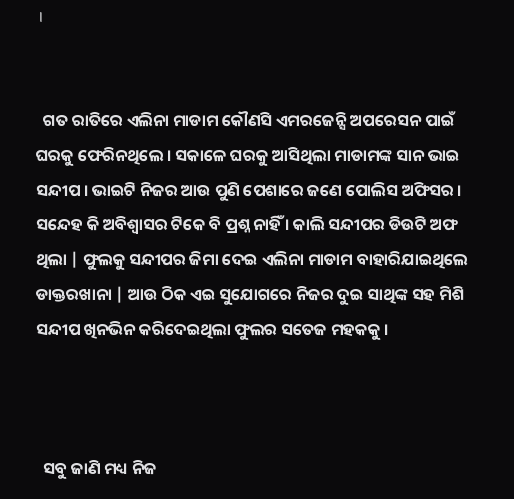।


  ଗତ ରାତିରେ ଏଲିନା ମାଡାମ କୌଣସି ଏମରଜେନ୍ସି ଅପରେସନ ପାଇଁ ଘରକୁ ଫେରିନଥିଲେ । ସକାଳେ ଘରକୁ ଆସିଥିଲା ମାଡାମଙ୍କ ସାନ ଭାଇ ସନ୍ଦୀପ । ଭାଇଟି ନିଜର ଆଉ ପୁଣି ପେଶାରେ ଜଣେ ପୋଲିସ ଅଫିସର । ସନ୍ଦେହ କି ଅବିଶ୍ୱାସର ଟିକେ ବି ପ୍ରଶ୍ନ ନାହିଁ । କାଲି ସନ୍ଦୀପର ଡିଉଟି ଅଫ ଥିଲା | ଫୁଲକୁ ସନ୍ଦୀପର ଜିମା ଦେଇ ଏଲିନା ମାଡାମ ବାହାରିଯାଇଥିଲେ ଡାକ୍ତରଖାନା | ଆଉ ଠିକ ଏଇ ସୁଯୋଗରେ ନିଜର ଦୁଇ ସାଥିଙ୍କ ସହ ମିଶି ସନ୍ଦୀପ ଖିନଭିନ କରିଦେଇଥିଲା ଫୁଲର ସତେଜ ମହକକୁ ।



  ସବୁ ଜାଣି ମଧ୍ୟ ନିଜ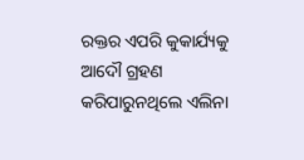ରକ୍ତର ଏପରି କୁକାର୍ଯ୍ୟକୁ ଆଦୌ ଗ୍ରହଣ କରିପାରୁନଥିଲେ ଏଲିନା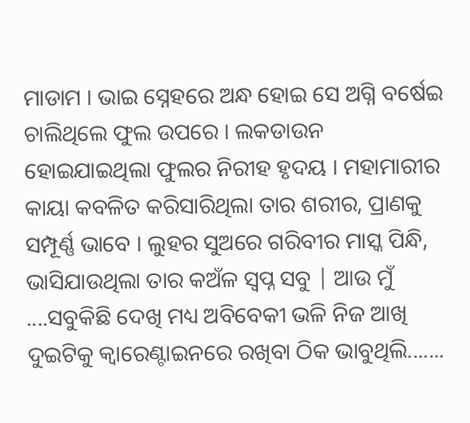ମାଡାମ । ଭାଇ ସ୍ନେହରେ ଅନ୍ଧ ହୋଇ ସେ ଅଗ୍ନି ବର୍ଷେଇ ଚାଲିଥିଲେ ଫୁଲ ଉପରେ । ଲକଡାଉନ ହୋଇଯାଇଥିଲା ଫୁଲର ନିରୀହ ହୃଦୟ । ମହାମାରୀର କାୟା କବଳିତ କରିସାରିଥିଲା ତାର ଶରୀର, ପ୍ରାଣକୁ ସମ୍ପୂର୍ଣ୍ଣ ଭାବେ । ଲୁହର ସୁଅରେ ଗରିବୀର ମାସ୍କ ପିନ୍ଧି, ଭାସିଯାଉଥିଲା ତାର କଅଁଳ ସ୍ୱପ୍ନ ସବୁ | ଆଉ ମୁଁ ....ସବୁକିଛି ଦେଖି ମଧ୍ୟ ଅବିବେକୀ ଭଳି ନିଜ ଆଖି ଦୁଇଟିକୁ କ୍ୱାରେଣ୍ଟାଇନରେ ରଖିବା ଠିକ ଭାବୁଥିଲି.......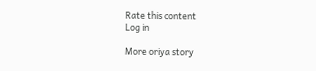Rate this content
Log in

More oriya story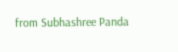from Subhashree Panda